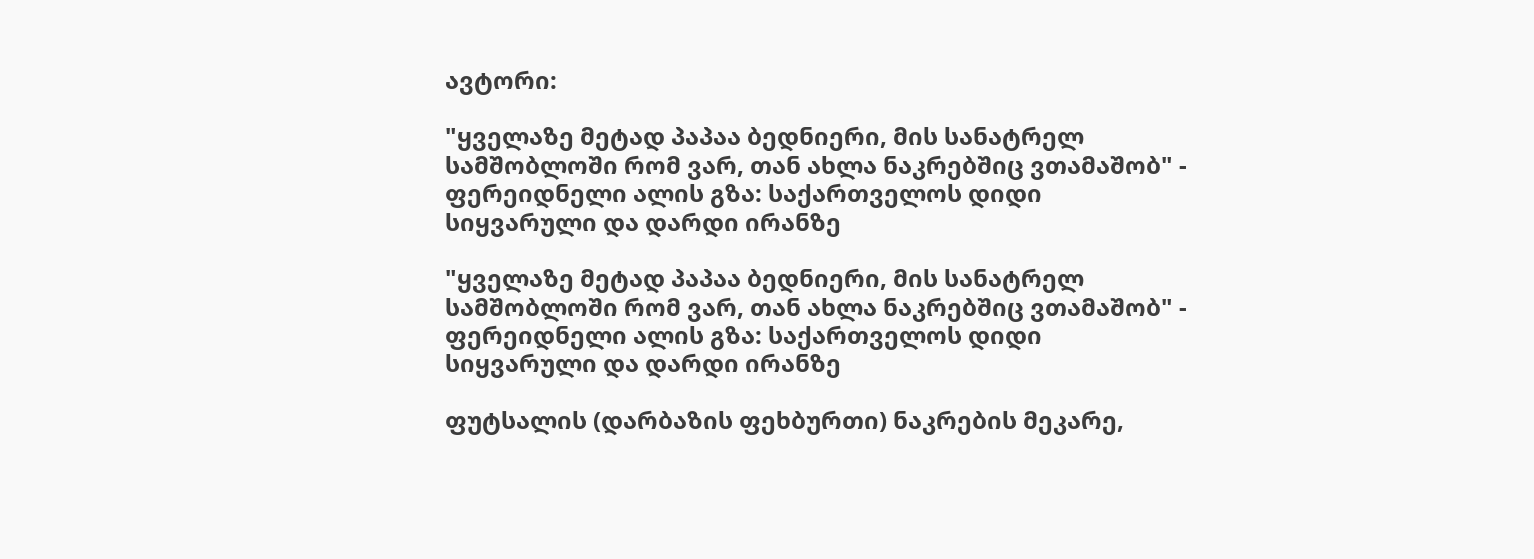ავტორი:

"ყველაზე მეტად პაპაა ბედნიერი, მის სანატრელ სამშობლოში რომ ვარ, თან ახლა ნაკრებშიც ვთამაშობ" - ფერეიდნელი ალის გზა: საქართველოს დიდი სიყვარული და დარდი ირანზე

"ყველაზე მეტად პაპაა ბედნიერი, მის სანატრელ სამშობლოში რომ ვარ, თან ახლა ნაკრებშიც ვთამაშობ" - ფერეიდნელი ალის გზა: საქართველოს დიდი სიყვარული და დარდი ირანზე

ფუტსალის (დარბაზის ფეხბურთი) ნაკრების მეკარე,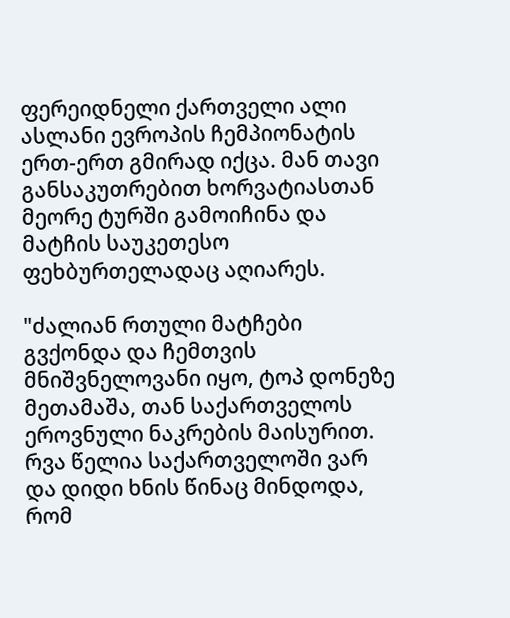ფერეიდნელი ქართველი ალი ასლანი ევროპის ჩემპიონატის ერთ-ერთ გმირად იქცა. მან თავი განსაკუთრებით ხორვატიასთან მეორე ტურში გამოიჩინა და მატჩის საუკეთესო ფეხბურთელადაც აღიარეს.

"ძალიან რთული მატჩები გვქონდა და ჩემთვის მნიშვნელოვანი იყო, ტოპ დონეზე მეთამაშა, თან საქართველოს ეროვნული ნაკრების მაისურით. რვა წელია საქართველოში ვარ და დიდი ხნის წინაც მინდოდა, რომ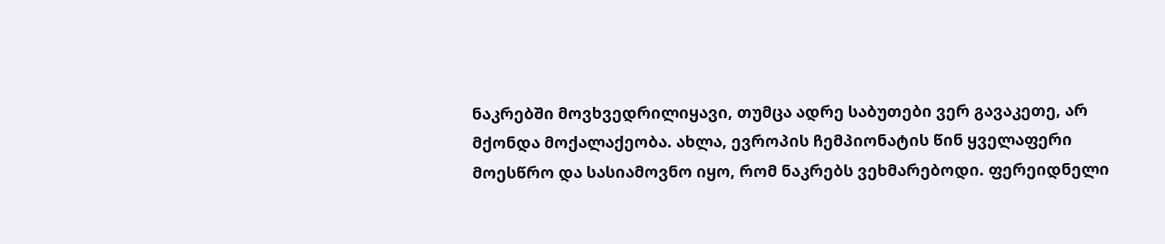ნაკრებში მოვხვედრილიყავი, თუმცა ადრე საბუთები ვერ გავაკეთე, არ მქონდა მოქალაქეობა. ახლა, ევროპის ჩემპიონატის წინ ყველაფერი მოესწრო და სასიამოვნო იყო, რომ ნაკრებს ვეხმარებოდი. ფერეიდნელი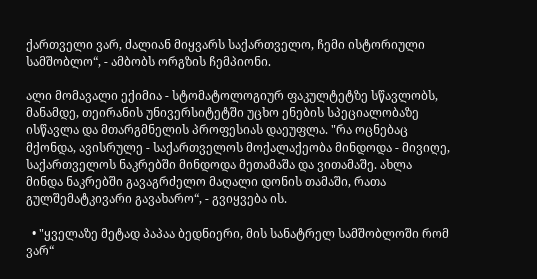ქართველი ვარ, ძალიან მიყვარს საქართველო, ჩემი ისტორიული სამშობლო“, - ამბობს ორგზის ჩემპიონი.

ალი მომავალი ექიმია - სტომატოლოგიურ ფაკულტეტზე სწავლობს, მანამდე, თეირანის უნივერსიტეტში უცხო ენების სპეციალობაზე ისწავლა და მთარგმნელის პროფესიას დაეუფლა. "რა ოცნებაც მქონდა, ავისრულე - საქართველოს მოქალაქეობა მინდოდა - მივიღე, საქართველოს ნაკრებში მინდოდა მეთამაშა და ვითამაშე. ახლა მინდა ნაკრებში გავაგრძელო მაღალი დონის თამაში, რათა გულშემატკივარი გავახარო“, - გვიყვება ის.

  • "ყველაზე მეტად პაპაა ბედნიერი, მის სანატრელ სამშობლოში რომ ვარ“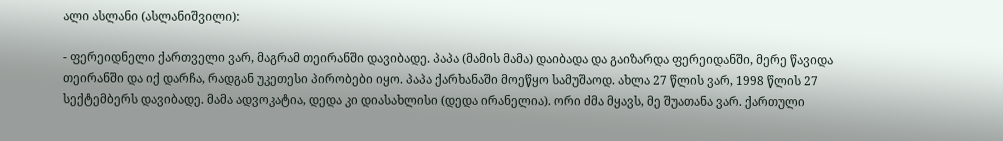ალი ასლანი (ასლანიშვილი):

- ფერეიდნელი ქართველი ვარ, მაგრამ თეირანში დავიბადე. პაპა (მამის მამა) დაიბადა და გაიზარდა ფერეიდანში, მერე წავიდა თეირანში და იქ დარჩა, რადგან უკეთესი პირობები იყო. პაპა ქარხანაში მოეწყო სამუშაოდ. ახლა 27 წლის ვარ, 1998 წლის 27 სექტემბერს დავიბადე. მამა ადვოკატია, დედა კი დიასახლისი (დედა ირანელია). ორი ძმა მყავს, მე შუათანა ვარ. ქართული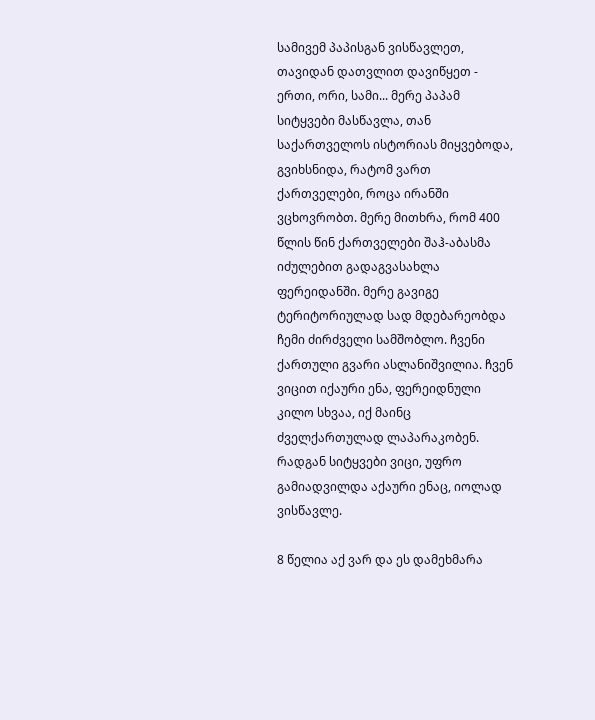სამივემ პაპისგან ვისწავლეთ, თავიდან დათვლით დავიწყეთ - ერთი, ორი, სამი... მერე პაპამ სიტყვები მასწავლა, თან საქართველოს ისტორიას მიყვებოდა, გვიხსნიდა, რატომ ვართ ქართველები, როცა ირანში ვცხოვრობთ. მერე მითხრა, რომ 400 წლის წინ ქართველები შაჰ-აბასმა იძულებით გადაგვასახლა ფერეიდანში. მერე გავიგე ტერიტორიულად სად მდებარეობდა ჩემი ძირძველი სამშობლო. ჩვენი ქართული გვარი ასლანიშვილია. ჩვენ ვიცით იქაური ენა, ფერეიდნული კილო სხვაა, იქ მაინც ძველქართულად ლაპარაკობენ. რადგან სიტყვები ვიცი, უფრო გამიადვილდა აქაური ენაც, იოლად ვისწავლე.

8 წელია აქ ვარ და ეს დამეხმარა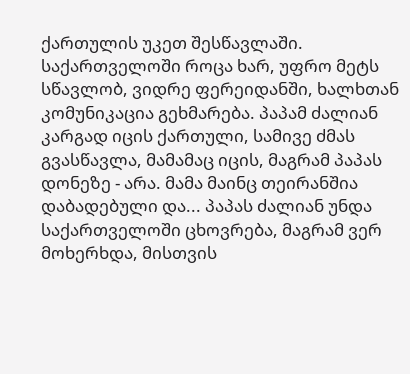ქართულის უკეთ შესწავლაში. საქართველოში როცა ხარ, უფრო მეტს სწავლობ, ვიდრე ფერეიდანში, ხალხთან კომუნიკაცია გეხმარება. პაპამ ძალიან კარგად იცის ქართული, სამივე ძმას გვასწავლა, მამამაც იცის, მაგრამ პაპას დონეზე - არა. მამა მაინც თეირანშია დაბადებული და... პაპას ძალიან უნდა საქართველოში ცხოვრება, მაგრამ ვერ მოხერხდა, მისთვის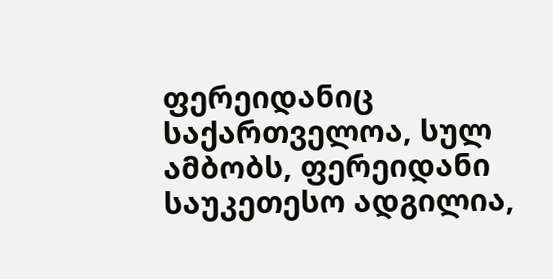ფერეიდანიც საქართველოა, სულ ამბობს, ფერეიდანი საუკეთესო ადგილია,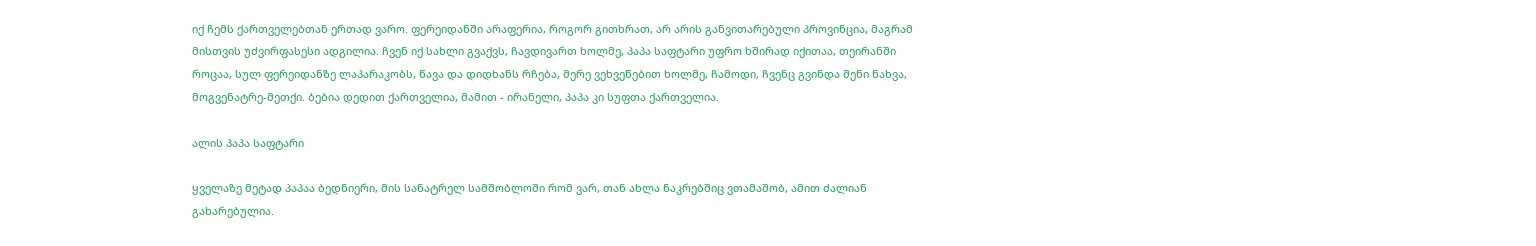იქ ჩემს ქართველებთან ერთად ვარო. ფერეიდანში არაფერია, როგორ გითხრათ, არ არის განვითარებული პროვინცია, მაგრამ მისთვის უძვირფასესი ადგილია. ჩვენ იქ სახლი გვაქვს, ჩავდივართ ხოლმე, პაპა საფტარი უფრო ხშირად იქითაა, თეირანში როცაა, სულ ფერეიდანზე ლაპარაკობს, წავა და დიდხანს რჩება, მერე ვეხვეწებით ხოლმე, ჩამოდი, ჩვენც გვინდა შენი ნახვა, მოგვენატრე-მეთქი. ბებია დედით ქართველია, მამით - ირანელი, პაპა კი სუფთა ქართველია.

ალის პაპა საფტარი

ყველაზე მეტად პაპაა ბედნიერი, მის სანატრელ სამშობლოში რომ ვარ, თან ახლა ნაკრებშიც ვთამაშობ, ამით ძალიან გახარებულია.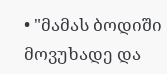• "მამას ბოდიში მოვუხადე და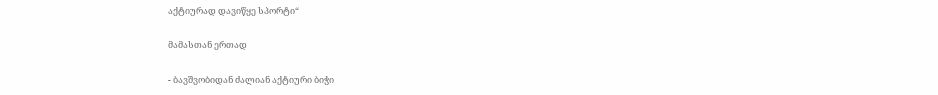აქტიურად დავიწყე სპორტი“

მამასთან ერთად

- ბავშვობიდან ძალიან აქტიური ბიჭი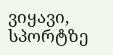ვიყავი, სპორტზე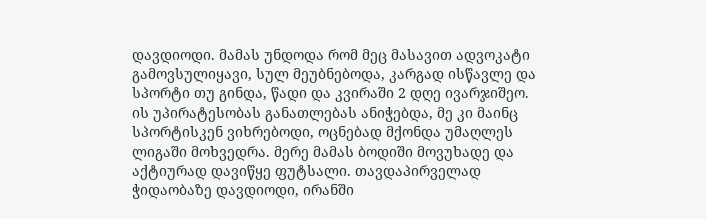დავდიოდი. მამას უნდოდა რომ მეც მასავით ადვოკატი გამოვსულიყავი, სულ მეუბნებოდა, კარგად ისწავლე და სპორტი თუ გინდა, წადი და კვირაში 2 დღე ივარჯიშეო. ის უპირატესობას განათლებას ანიჭებდა, მე კი მაინც სპორტისკენ ვიხრებოდი, ოცნებად მქონდა უმაღლეს ლიგაში მოხვედრა. მერე მამას ბოდიში მოვუხადე და აქტიურად დავიწყე ფუტსალი. თავდაპირველად ჭიდაობაზე დავდიოდი, ირანში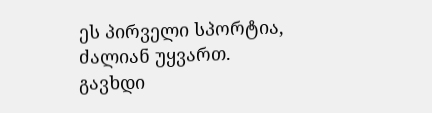ეს პირველი სპორტია, ძალიან უყვართ. გავხდი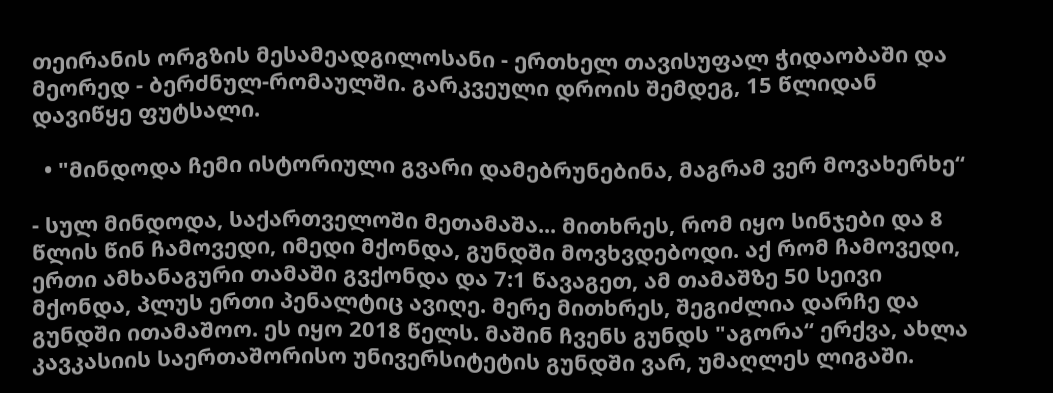თეირანის ორგზის მესამეადგილოსანი - ერთხელ თავისუფალ ჭიდაობაში და მეორედ - ბერძნულ-რომაულში. გარკვეული დროის შემდეგ, 15 წლიდან დავიწყე ფუტსალი.

  • "მინდოდა ჩემი ისტორიული გვარი დამებრუნებინა, მაგრამ ვერ მოვახერხე“

- სულ მინდოდა, საქართველოში მეთამაშა... მითხრეს, რომ იყო სინჯები და 8 წლის წინ ჩამოვედი, იმედი მქონდა, გუნდში მოვხვდებოდი. აქ რომ ჩამოვედი, ერთი ამხანაგური თამაში გვქონდა და 7:1 წავაგეთ, ამ თამაშზე 50 სეივი მქონდა, პლუს ერთი პენალტიც ავიღე. მერე მითხრეს, შეგიძლია დარჩე და გუნდში ითამაშოო. ეს იყო 2018 წელს. მაშინ ჩვენს გუნდს "აგორა“ ერქვა, ახლა კავკასიის საერთაშორისო უნივერსიტეტის გუნდში ვარ, უმაღლეს ლიგაში.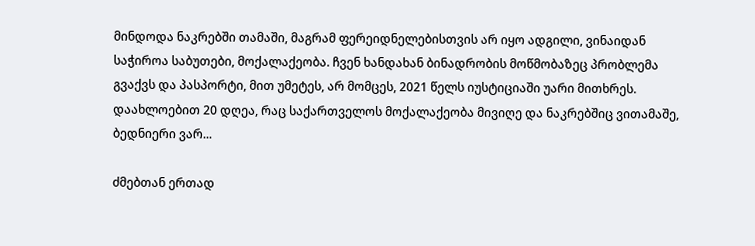მინდოდა ნაკრებში თამაში, მაგრამ ფერეიდნელებისთვის არ იყო ადგილი, ვინაიდან საჭიროა საბუთები, მოქალაქეობა. ჩვენ ხანდახან ბინადრობის მოწმობაზეც პრობლემა გვაქვს და პასპორტი, მით უმეტეს, არ მომცეს, 2021 წელს იუსტიციაში უარი მითხრეს. დაახლოებით 20 დღეა, რაც საქართველოს მოქალაქეობა მივიღე და ნაკრებშიც ვითამაშე, ბედნიერი ვარ...

ძმებთან ერთად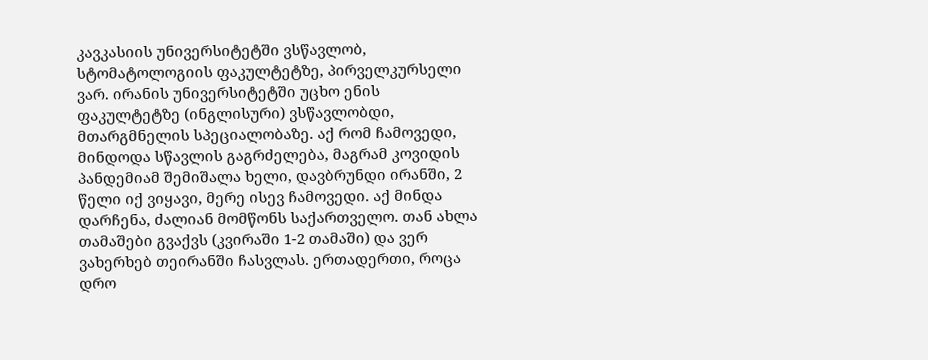კავკასიის უნივერსიტეტში ვსწავლობ, სტომატოლოგიის ფაკულტეტზე, პირველკურსელი ვარ. ირანის უნივერსიტეტში უცხო ენის ფაკულტეტზე (ინგლისური) ვსწავლობდი, მთარგმნელის სპეციალობაზე. აქ რომ ჩამოვედი, მინდოდა სწავლის გაგრძელება, მაგრამ კოვიდის პანდემიამ შემიშალა ხელი, დავბრუნდი ირანში, 2 წელი იქ ვიყავი, მერე ისევ ჩამოვედი. აქ მინდა დარჩენა, ძალიან მომწონს საქართველო. თან ახლა თამაშები გვაქვს (კვირაში 1-2 თამაში) და ვერ ვახერხებ თეირანში ჩასვლას. ერთადერთი, როცა დრო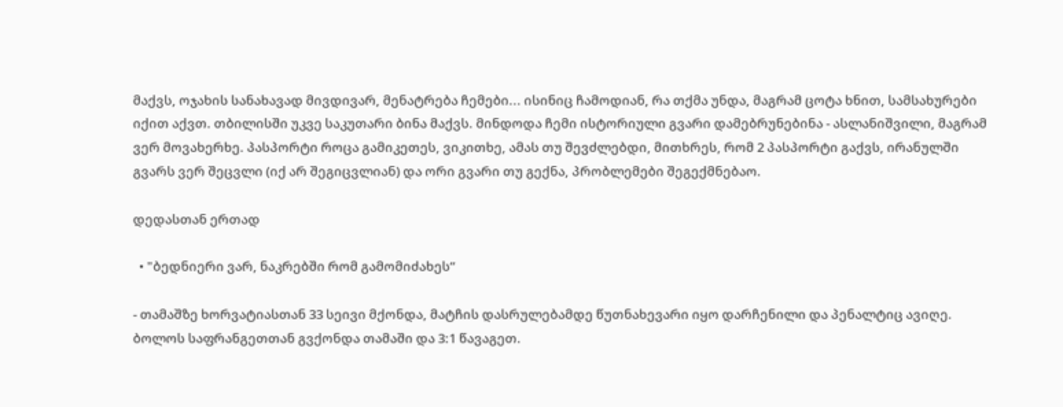მაქვს, ოჯახის სანახავად მივდივარ, მენატრება ჩემები... ისინიც ჩამოდიან, რა თქმა უნდა, მაგრამ ცოტა ხნით, სამსახურები იქით აქვთ. თბილისში უკვე საკუთარი ბინა მაქვს. მინდოდა ჩემი ისტორიული გვარი დამებრუნებინა - ასლანიშვილი, მაგრამ ვერ მოვახერხე. პასპორტი როცა გამიკეთეს, ვიკითხე, ამას თუ შევძლებდი, მითხრეს, რომ 2 პასპორტი გაქვს, ირანულში გვარს ვერ შეცვლი (იქ არ შეგიცვლიან) და ორი გვარი თუ გექნა, პრობლემები შეგექმნებაო.

დედასთან ერთად

  • "ბედნიერი ვარ, ნაკრებში რომ გამომიძახეს“

- თამაშზე ხორვატიასთან 33 სეივი მქონდა, მატჩის დასრულებამდე წუთნახევარი იყო დარჩენილი და პენალტიც ავიღე. ბოლოს საფრანგეთთან გვქონდა თამაში და 3:1 წავაგეთ.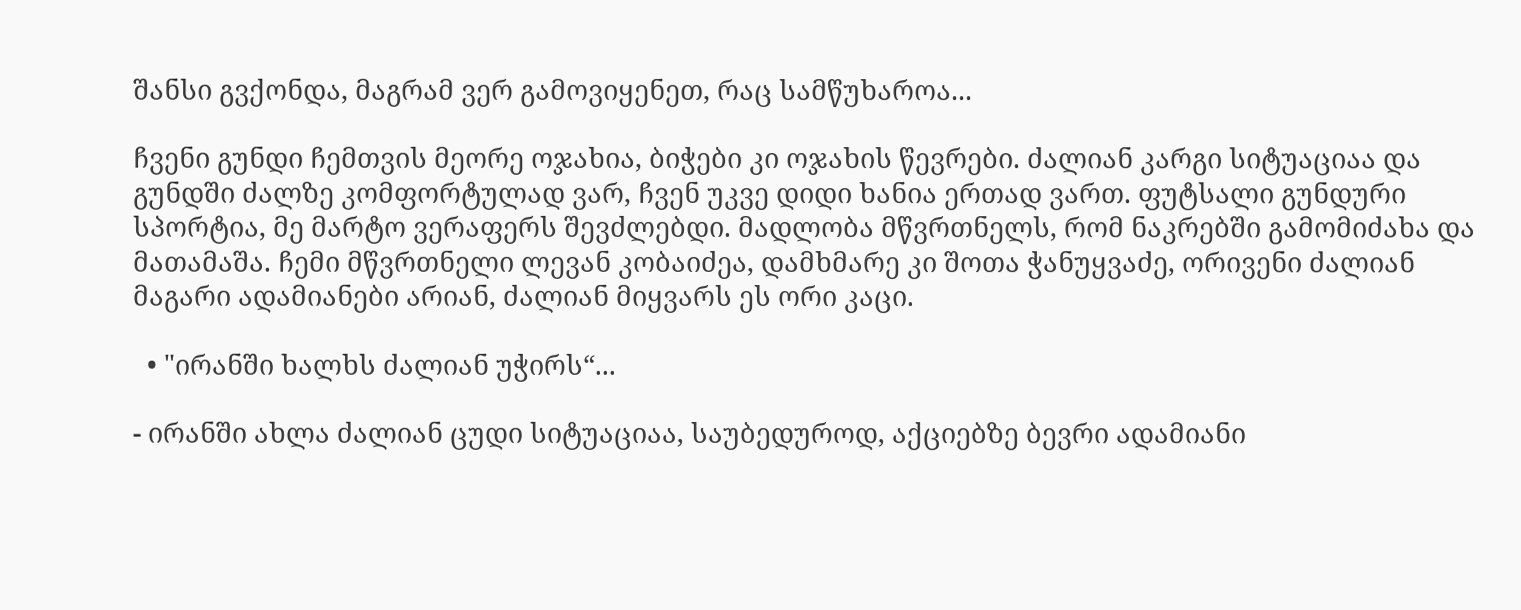შანსი გვქონდა, მაგრამ ვერ გამოვიყენეთ, რაც სამწუხაროა...

ჩვენი გუნდი ჩემთვის მეორე ოჯახია, ბიჭები კი ოჯახის წევრები. ძალიან კარგი სიტუაციაა და გუნდში ძალზე კომფორტულად ვარ, ჩვენ უკვე დიდი ხანია ერთად ვართ. ფუტსალი გუნდური სპორტია, მე მარტო ვერაფერს შევძლებდი. მადლობა მწვრთნელს, რომ ნაკრებში გამომიძახა და მათამაშა. ჩემი მწვრთნელი ლევან კობაიძეა, დამხმარე კი შოთა ჭანუყვაძე, ორივენი ძალიან მაგარი ადამიანები არიან, ძალიან მიყვარს ეს ორი კაცი.

  • "ირანში ხალხს ძალიან უჭირს“...

- ირანში ახლა ძალიან ცუდი სიტუაციაა, საუბედუროდ, აქციებზე ბევრი ადამიანი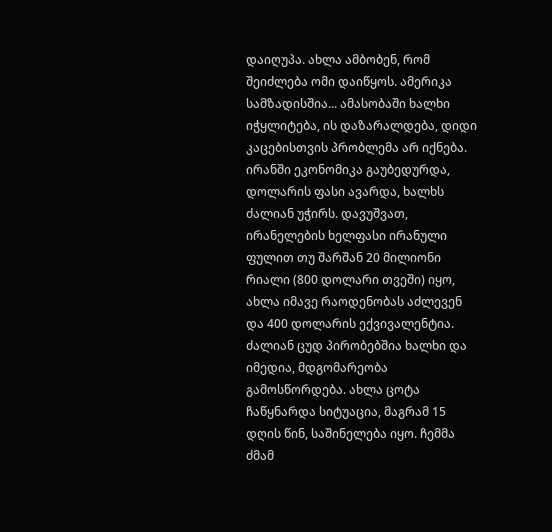დაიღუპა. ახლა ამბობენ, რომ შეიძლება ომი დაიწყოს. ამერიკა სამზადისშია... ამასობაში ხალხი იჭყლიტება, ის დაზარალდება, დიდი კაცებისთვის პრობლემა არ იქნება. ირანში ეკონომიკა გაუბედურდა, დოლარის ფასი ავარდა, ხალხს ძალიან უჭირს. დავუშვათ, ირანელების ხელფასი ირანული ფულით თუ შარშან 20 მილიონი რიალი (800 დოლარი თვეში) იყო, ახლა იმავე რაოდენობას აძლევენ და 400 დოლარის ექვივალენტია. ძალიან ცუდ პირობებშია ხალხი და იმედია, მდგომარეობა გამოსწორდება. ახლა ცოტა ჩაწყნარდა სიტუაცია, მაგრამ 15 დღის წინ, საშინელება იყო. ჩემმა ძმამ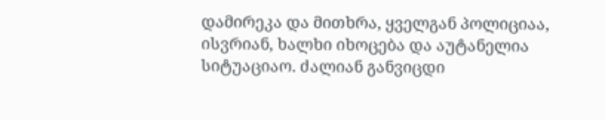დამირეკა და მითხრა, ყველგან პოლიციაა, ისვრიან, ხალხი იხოცება და აუტანელია სიტუაციაო. ძალიან განვიცდი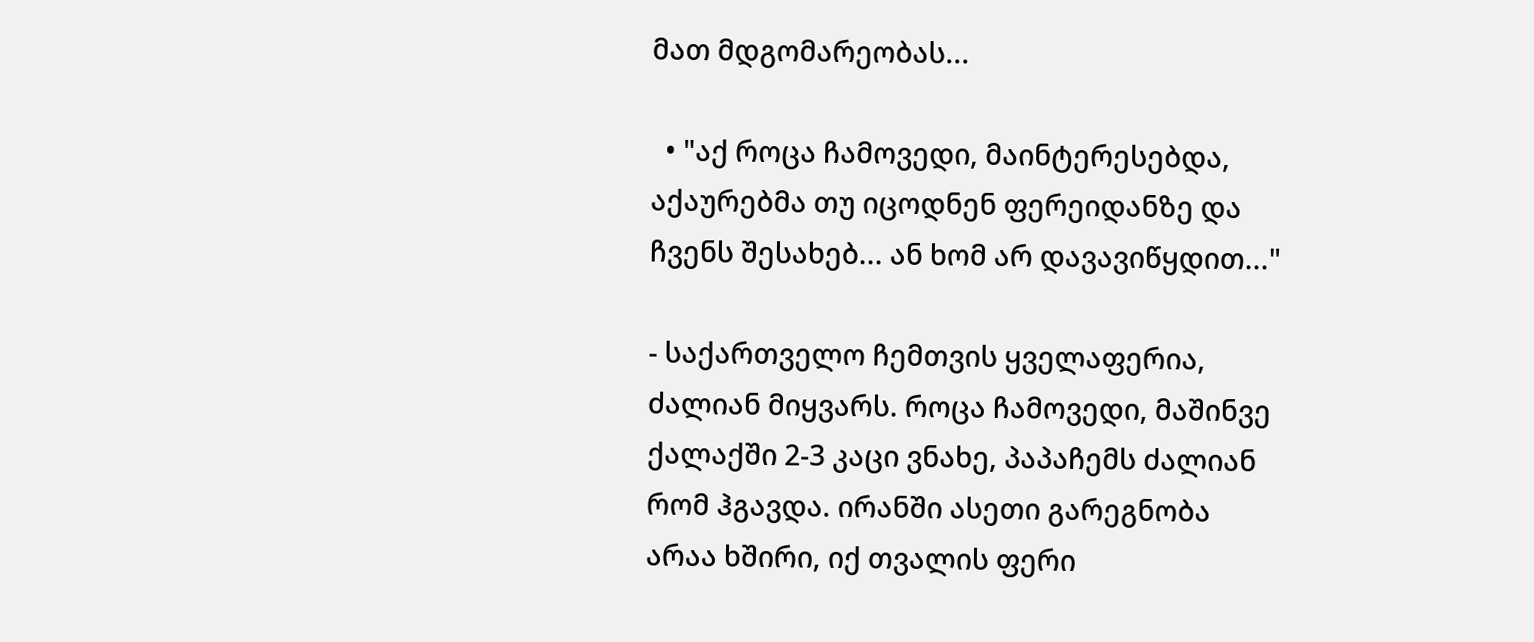მათ მდგომარეობას...

  • "აქ როცა ჩამოვედი, მაინტერესებდა, აქაურებმა თუ იცოდნენ ფერეიდანზე და ჩვენს შესახებ... ან ხომ არ დავავიწყდით..."

- საქართველო ჩემთვის ყველაფერია, ძალიან მიყვარს. როცა ჩამოვედი, მაშინვე ქალაქში 2-3 კაცი ვნახე, პაპაჩემს ძალიან რომ ჰგავდა. ირანში ასეთი გარეგნობა არაა ხშირი, იქ თვალის ფერი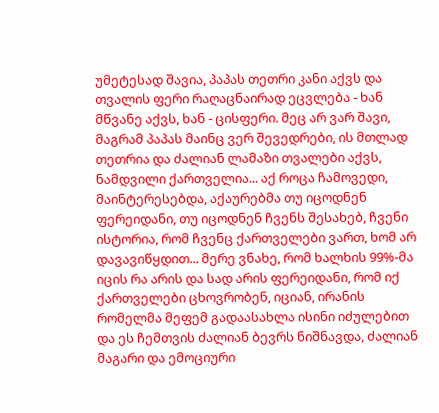უმეტესად შავია, პაპას თეთრი კანი აქვს და თვალის ფერი რაღაცნაირად ეცვლება - ხან მწვანე აქვს, ხან - ცისფერი. მეც არ ვარ შავი, მაგრამ პაპას მაინც ვერ შევედრები, ის მთლად თეთრია და ძალიან ლამაზი თვალები აქვს, ნამდვილი ქართველია... აქ როცა ჩამოვედი, მაინტერესებდა, აქაურებმა თუ იცოდნენ ფერეიდანი, თუ იცოდნენ ჩვენს შესახებ, ჩვენი ისტორია, რომ ჩვენც ქართველები ვართ, ხომ არ დავავიწყდით... მერე ვნახე, რომ ხალხის 99%-მა იცის რა არის და სად არის ფერეიდანი, რომ იქ ქართველები ცხოვრობენ, იციან, ირანის რომელმა მეფემ გადაასახლა ისინი იძულებით და ეს ჩემთვის ძალიან ბევრს ნიშნავდა, ძალიან მაგარი და ემოციური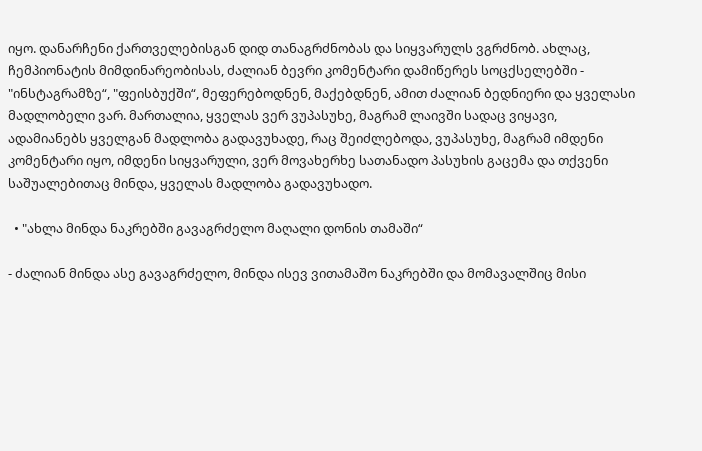იყო. დანარჩენი ქართველებისგან დიდ თანაგრძნობას და სიყვარულს ვგრძნობ. ახლაც, ჩემპიონატის მიმდინარეობისას, ძალიან ბევრი კომენტარი დამიწერეს სოცქსელებში - "ინსტაგრამზე“, "ფეისბუქში“, მეფერებოდნენ, მაქებდნენ, ამით ძალიან ბედნიერი და ყველასი მადლობელი ვარ. მართალია, ყველას ვერ ვუპასუხე, მაგრამ ლაივში სადაც ვიყავი, ადამიანებს ყველგან მადლობა გადავუხადე, რაც შეიძლებოდა, ვუპასუხე, მაგრამ იმდენი კომენტარი იყო, იმდენი სიყვარული, ვერ მოვახერხე სათანადო პასუხის გაცემა და თქვენი საშუალებითაც მინდა, ყველას მადლობა გადავუხადო.

  • "ახლა მინდა ნაკრებში გავაგრძელო მაღალი დონის თამაში“

- ძალიან მინდა ასე გავაგრძელო, მინდა ისევ ვითამაშო ნაკრებში და მომავალშიც მისი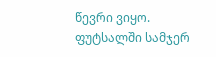წევრი ვიყო. ფუტსალში სამჯერ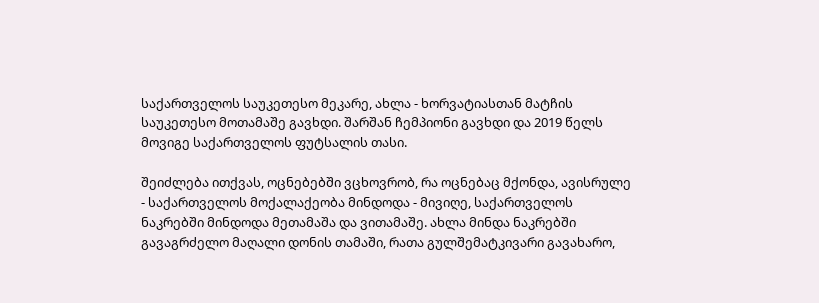საქართველოს საუკეთესო მეკარე, ახლა - ხორვატიასთან მატჩის საუკეთესო მოთამაშე გავხდი. შარშან ჩემპიონი გავხდი და 2019 წელს მოვიგე საქართველოს ფუტსალის თასი.

შეიძლება ითქვას, ოცნებებში ვცხოვრობ, რა ოცნებაც მქონდა, ავისრულე - საქართველოს მოქალაქეობა მინდოდა - მივიღე, საქართველოს ნაკრებში მინდოდა მეთამაშა და ვითამაშე. ახლა მინდა ნაკრებში გავაგრძელო მაღალი დონის თამაში, რათა გულშემატკივარი გავახარო,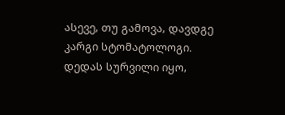ასევე, თუ გამოვა, დავდგე კარგი სტომატოლოგი. დედას სურვილი იყო,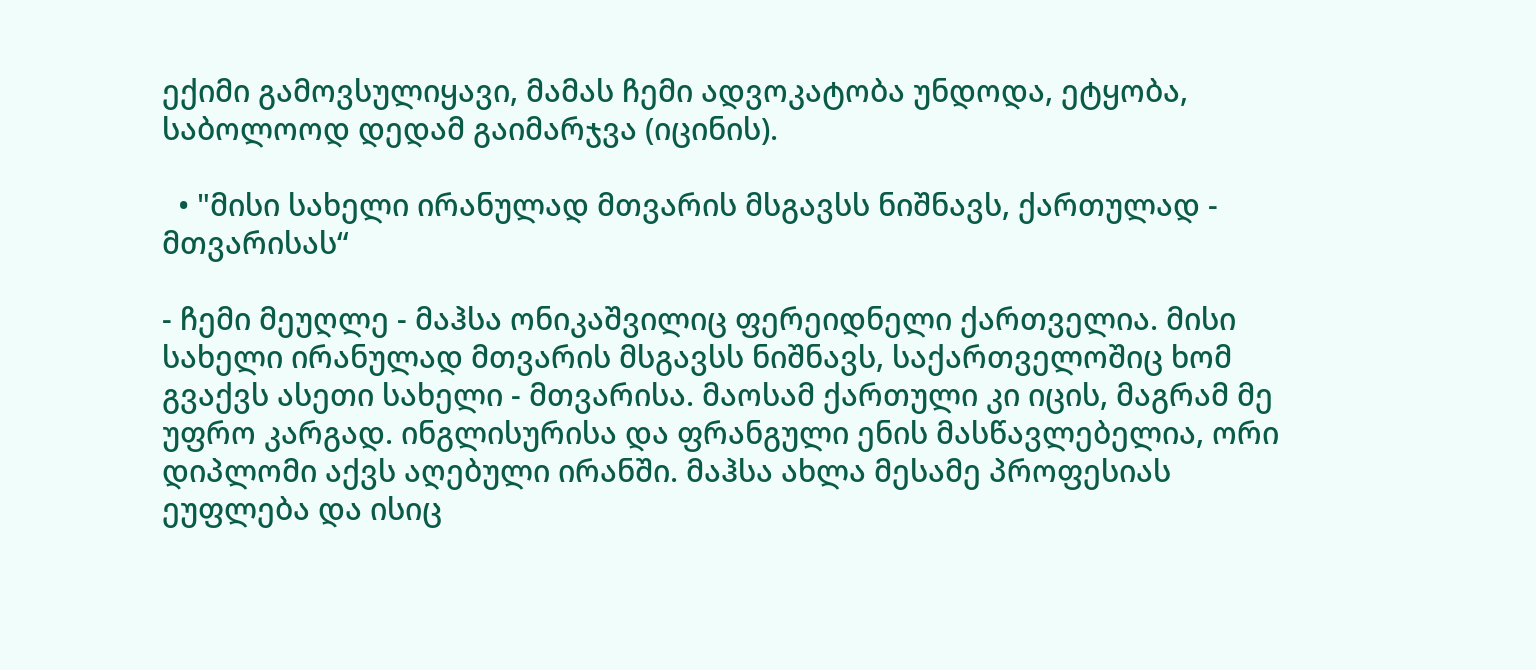ექიმი გამოვსულიყავი, მამას ჩემი ადვოკატობა უნდოდა, ეტყობა, საბოლოოდ დედამ გაიმარჯვა (იცინის).

  • "მისი სახელი ირანულად მთვარის მსგავსს ნიშნავს, ქართულად - მთვარისას“

- ჩემი მეუღლე - მაჰსა ონიკაშვილიც ფერეიდნელი ქართველია. მისი სახელი ირანულად მთვარის მსგავსს ნიშნავს, საქართველოშიც ხომ გვაქვს ასეთი სახელი - მთვარისა. მაოსამ ქართული კი იცის, მაგრამ მე უფრო კარგად. ინგლისურისა და ფრანგული ენის მასწავლებელია, ორი დიპლომი აქვს აღებული ირანში. მაჰსა ახლა მესამე პროფესიას ეუფლება და ისიც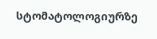სტომატოლოგიურზე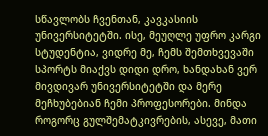სწავლობს ჩვენთან, კავკასიის უნივერსიტეტში. ისე, მეუღლე უფრო კარგი სტუდენტია, ვიდრე მე, ჩემს შემთხვევაში სპორტს მიაქვს დიდი დრო, ხანდახან ვერ მივდივარ უნივერსიტეტში და მერე მეჩხუბებიან ჩემი პროფესორები. მინდა როგორც გულშემატკივრების, ასევე, მათი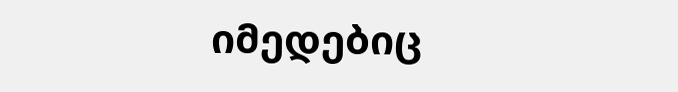იმედებიც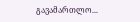გავამართლო...